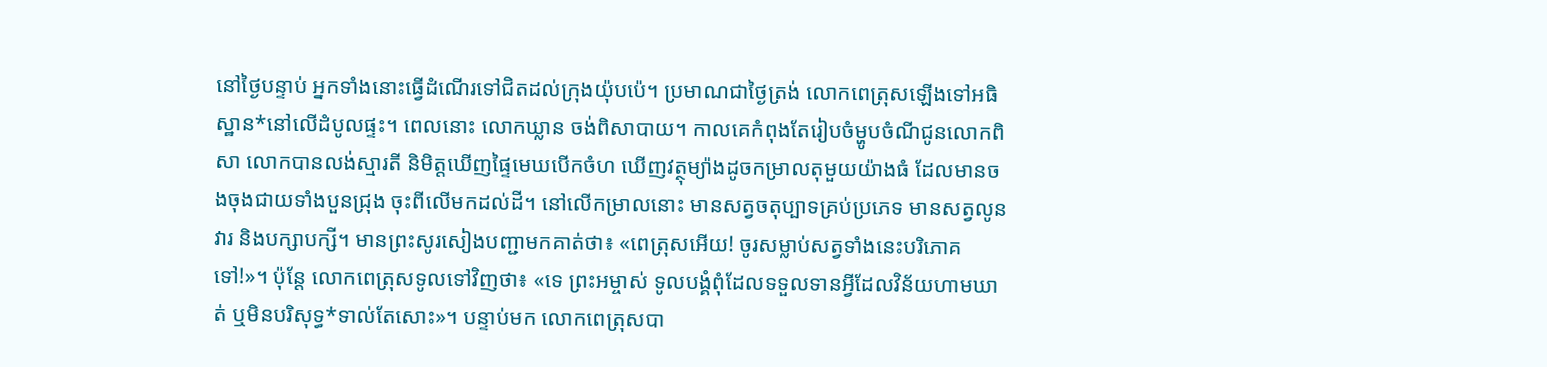នៅថ្ងៃបន្ទាប់ អ្នកទាំងនោះធ្វើដំណើរទៅជិតដល់ក្រុងយ៉ុបប៉េ។ ប្រមាណជាថ្ងៃត្រង់ លោកពេត្រុសឡើងទៅអធិស្ឋាន*នៅលើដំបូលផ្ទះ។ ពេលនោះ លោកឃ្លាន ចង់ពិសាបាយ។ កាលគេកំពុងតែរៀបចំម្ហូបចំណីជូនលោកពិសា លោកបានលង់ស្មារតី និមិត្តឃើញផ្ទៃមេឃបើកចំហ ឃើញវត្ថុម្យ៉ាងដូចកម្រាលតុមួយយ៉ាងធំ ដែលមានចងចុងជាយទាំងបួនជ្រុង ចុះពីលើមកដល់ដី។ នៅលើកម្រាលនោះ មានសត្វចតុប្បាទគ្រប់ប្រភេទ មានសត្វលូនវារ និងបក្សាបក្សី។ មានព្រះសូរសៀងបញ្ជាមកគាត់ថា៖ «ពេត្រុសអើយ! ចូរសម្លាប់សត្វទាំងនេះបរិភោគទៅ!»។ ប៉ុន្តែ លោកពេត្រុសទូលទៅវិញថា៖ «ទេ ព្រះអម្ចាស់ ទូលបង្គំពុំដែលទទួលទានអ្វីដែលវិន័យហាមឃាត់ ឬមិនបរិសុទ្ធ*ទាល់តែសោះ»។ បន្ទាប់មក លោកពេត្រុសបា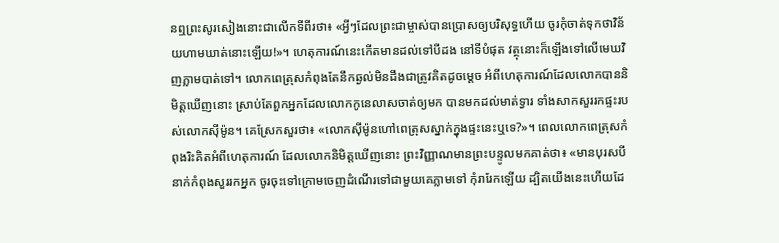នឮព្រះសូរសៀងនោះជាលើកទីពីរថា៖ «អ្វីៗដែលព្រះជាម្ចាស់បានប្រោសឲ្យបរិសុទ្ធហើយ ចូរកុំចាត់ទុកថាវិន័យហាមឃាត់នោះឡើយ!»។ ហេតុការណ៍នេះកើតមានដល់ទៅបីដង នៅទីបំផុត វត្ថុនោះក៏ឡើងទៅលើមេឃវិញភ្លាមបាត់ទៅ។ លោកពេត្រុសកំពុងតែនឹកឆ្ងល់មិនដឹងជាត្រូវគិតដូចម្ដេច អំពីហេតុការណ៍ដែលលោកបាននិមិត្តឃើញនោះ ស្រាប់តែពួកអ្នកដែលលោកកូនេលាសចាត់ឲ្យមក បានមកដល់មាត់ទ្វារ ទាំងសាកសួររកផ្ទះរបស់លោកស៊ីម៉ូន។ គេស្រែកសួរថា៖ «លោកស៊ីម៉ូនហៅពេត្រុសស្នាក់ក្នុងផ្ទះនេះឬទេ?»។ ពេលលោកពេត្រុសកំពុងរិះគិតអំពីហេតុការណ៍ ដែលលោកនិមិត្តឃើញនោះ ព្រះវិញ្ញាណមានព្រះបន្ទូលមកគាត់ថា៖ «មានបុរសបីនាក់កំពុងសួររកអ្នក ចូរចុះទៅក្រោមចេញដំណើរទៅជាមួយគេភ្លាមទៅ កុំរារែកឡើយ ដ្បិតយើងនេះហើយដែ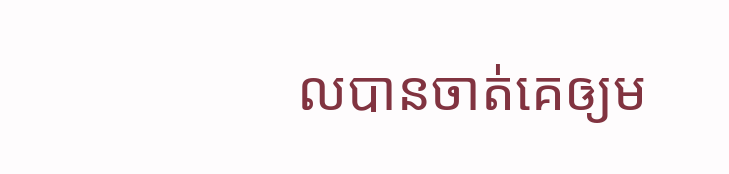លបានចាត់គេឲ្យម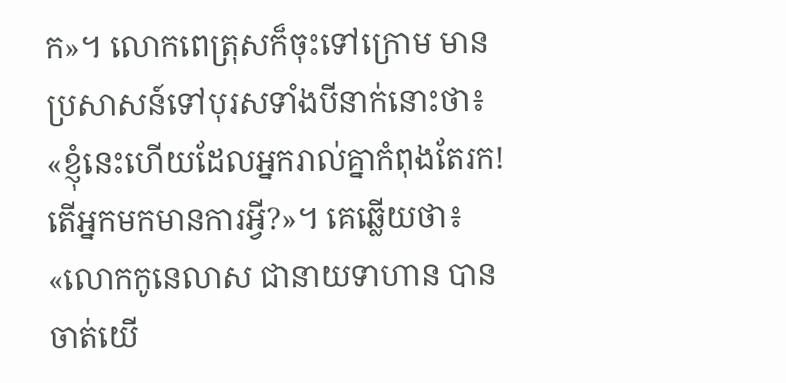ក»។ លោកពេត្រុសក៏ចុះទៅក្រោម មានប្រសាសន៍ទៅបុរសទាំងបីនាក់នោះថា៖ «ខ្ញុំនេះហើយដែលអ្នករាល់គ្នាកំពុងតែរក! តើអ្នកមកមានការអ្វី?»។ គេឆ្លើយថា៖ «លោកកូនេលាស ជានាយទាហាន បានចាត់យើ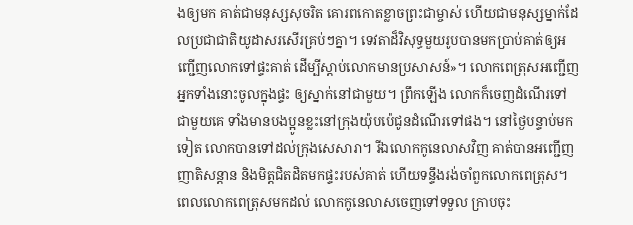ងឲ្យមក គាត់ជាមនុស្សសុចរិត គោរពកោតខ្លាចព្រះជាម្ចាស់ ហើយជាមនុស្សម្នាក់ដែលប្រជាជាតិយូដាសរសើរគ្រប់ៗគ្នា។ ទេវតាដ៏វិសុទ្ធមួយរូបបានមកប្រាប់គាត់ឲ្យអញ្ជើញលោកទៅផ្ទះគាត់ ដើម្បីស្ដាប់លោកមានប្រសាសន៍»។ លោកពេត្រុសអញ្ជើញអ្នកទាំងនោះចូលក្នុងផ្ទះ ឲ្យស្នាក់នៅជាមួយ។ ព្រឹកឡើង លោកក៏ចេញដំណើរទៅជាមួយគេ ទាំងមានបងប្អូនខ្លះនៅក្រុងយ៉ុបប៉េជូនដំណើរទៅផង។ នៅថ្ងៃបន្ទាប់មកទៀត លោកបានទៅដល់ក្រុងសេសារា។ រីឯលោកកូនេលាសវិញ គាត់បានអញ្ជើញញាតិសន្ដាន និងមិត្តជិតដិតមកផ្ទះរបស់គាត់ ហើយទន្ទឹងរង់ចាំពួកលោកពេត្រុស។ ពេលលោកពេត្រុសមកដល់ លោកកូនេលាសចេញទៅទទួល ក្រាបចុះ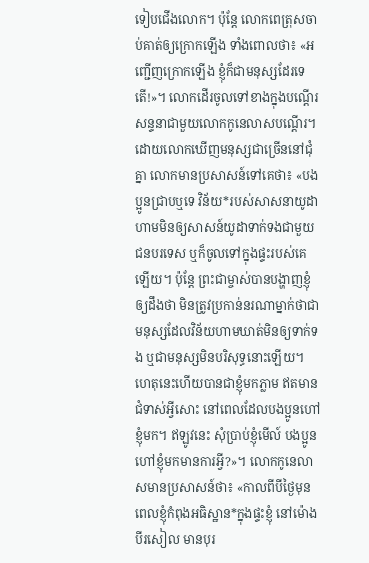ទៀបជើងលោក។ ប៉ុន្តែ លោកពេត្រុសចាប់គាត់ឲ្យក្រោកឡើង ទាំងពោលថា៖ «អញ្ជើញក្រោកឡើង ខ្ញុំក៏ជាមនុស្សដែរទេតើ!»។ លោកដើរចូលទៅខាងក្នុងបណ្ដើរ សន្ទនាជាមួយលោកកូនេលាសបណ្ដើរ។ ដោយលោកឃើញមនុស្សជាច្រើននៅជុំគ្នា លោកមានប្រសាសន៍ទៅគេថា៖ «បងប្អូនជ្រាបឬទេ វិន័យ*របស់សាសនាយូដាហាមមិនឲ្យសាសន៍យូដាទាក់ទងជាមួយជនបរទេស ឬក៏ចូលទៅក្នុងផ្ទះរបស់គេឡើយ។ ប៉ុន្តែ ព្រះជាម្ចាស់បានបង្ហាញខ្ញុំឲ្យដឹងថា មិនត្រូវប្រកាន់នរណាម្នាក់ថាជាមនុស្សដែលវិន័យហាមឃាត់មិនឲ្យទាក់ទង ឬជាមនុស្សមិនបរិសុទ្ធនោះឡើយ។ ហេតុនេះហើយបានជាខ្ញុំមកភ្លាម ឥតមានជំទាស់អ្វីសោះ នៅពេលដែលបងប្អូនហៅខ្ញុំមក។ ឥឡូវនេះ សុំប្រាប់ខ្ញុំមើល៍ បងប្អូនហៅខ្ញុំមកមានការអ្វី?»។ លោកកូនេលាសមានប្រសាសន៍ថា៖ «កាលពីបីថ្ងៃមុន ពេលខ្ញុំកំពុងអធិស្ឋាន*ក្នុងផ្ទះខ្ញុំ នៅម៉ោងបីរសៀល មានបុរ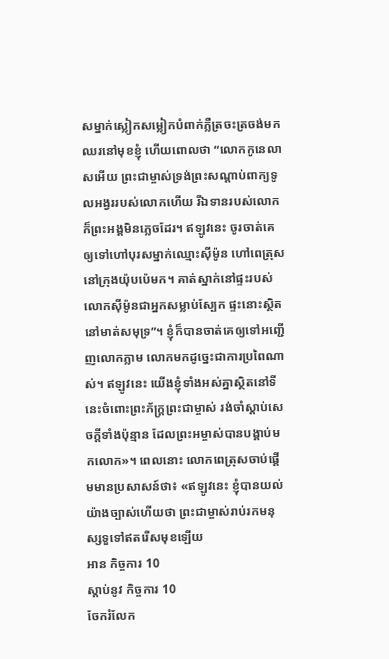សម្នាក់ស្លៀកសម្លៀកបំពាក់ភ្លឺត្រចះត្រចង់មកឈរនៅមុខខ្ញុំ ហើយពោលថា “លោកកូនេលាសអើយ ព្រះជាម្ចាស់ទ្រង់ព្រះសណ្ដាប់ពាក្យទូលអង្វររបស់លោកហើយ រីឯទានរបស់លោកក៏ព្រះអង្គមិនភ្លេចដែរ។ ឥឡូវនេះ ចូរចាត់គេឲ្យទៅហៅបុរសម្នាក់ឈ្មោះស៊ីម៉ូន ហៅពេត្រុស នៅក្រុងយ៉ុបប៉េមក។ គាត់ស្នាក់នៅផ្ទះរបស់លោកស៊ីម៉ូនជាអ្នកសម្លាប់ស្បែក ផ្ទះនោះស្ថិតនៅមាត់សមុទ្រ”។ ខ្ញុំក៏បានចាត់គេឲ្យទៅអញ្ជើញលោកភ្លាម លោកមកដូច្នេះជាការប្រពៃណាស់។ ឥឡូវនេះ យើងខ្ញុំទាំងអស់គ្នាស្ថិតនៅទីនេះចំពោះព្រះភ័ក្ត្រព្រះជាម្ចាស់ រង់ចាំស្ដាប់សេចក្ដីទាំងប៉ុន្មាន ដែលព្រះអម្ចាស់បានបង្គាប់មកលោក»។ ពេលនោះ លោកពេត្រុសចាប់ផ្ដើមមានប្រសាសន៍ថា៖ «ឥឡូវនេះ ខ្ញុំបានយល់យ៉ាងច្បាស់ហើយថា ព្រះជាម្ចាស់រាប់រកមនុស្សទួទៅឥតរើសមុខឡើយ
អាន កិច្ចការ 10
ស្ដាប់នូវ កិច្ចការ 10
ចែករំលែក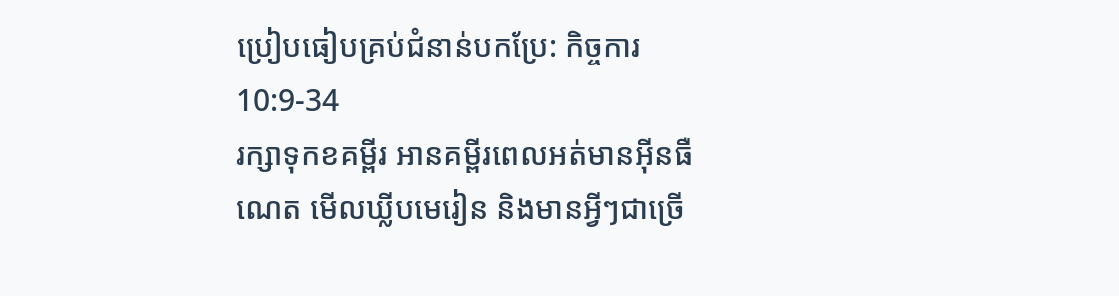ប្រៀបធៀបគ្រប់ជំនាន់បកប្រែ: កិច្ចការ 10:9-34
រក្សាទុកខគម្ពីរ អានគម្ពីរពេលអត់មានអ៊ីនធឺណេត មើលឃ្លីបមេរៀន និងមានអ្វីៗជាច្រើ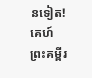នទៀត!
គេហ៍
ព្រះគម្ពីរ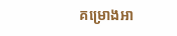គម្រោងអា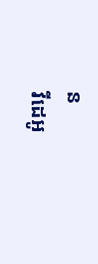ន
វីដេអូ